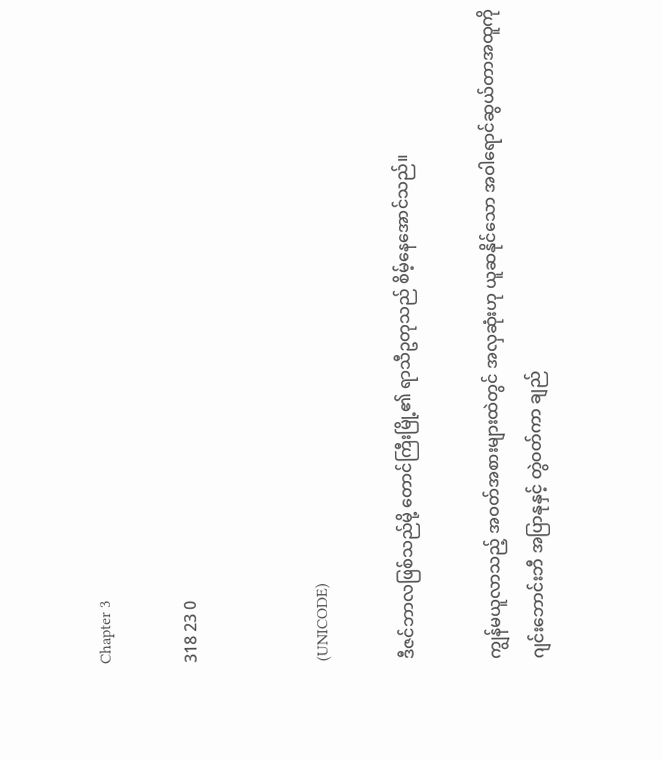Chapter 3

318 23 0


(UNICODE)

ဒီဇင်ဘာလဖြစ်သည်မို့ တောင်ကြီးမြို့၏ ရာသီဥတုသည် စိမ့်နေ‌အောင်သည်။

ကျွန်မယူလာသည့် အဝတ်အစားများထဲတွင် အလှဆုံးဟု ယူဆနိုင်သော အဝါရောင်ဆွယ်တာအထူကို
ဂျင်းဘောင်းဘီ အပြာနုနှင့် တွဲဝတ်ကာ ချည်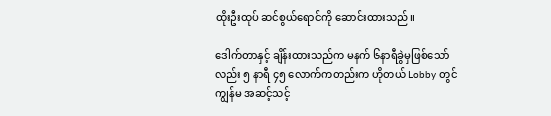ထိုးဦးထုပ် ဆင်စွယ်ရောင်ကို ဆောင်းထားသည်။

ဒေါက်တာနှင့် ချိန်းထားသည်က မနက် ၆နာရီခွဲမှဖြစ်သော်လည်း ၅ နာရီ ၄၅ လောက်ကတည်းက ဟိုတယ် Lobby တွင် ကျွန်မ အဆင့်သင့်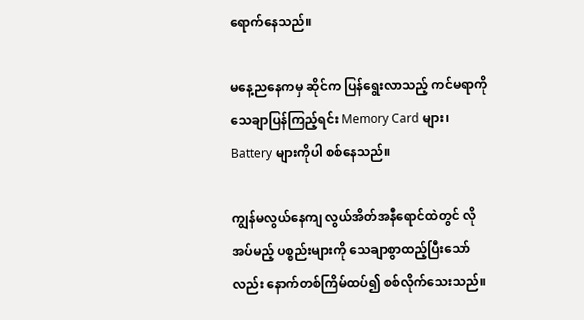ရောက်နေသည်။

မနေ့ညနေကမှ ဆိုင်က ပြန်ရွေးလာသည့် ကင်မရာကို သေချာပြန်ကြည့်ရင်း Memory Card များ၊ Battery များကိုပါ စစ်နေသည်။

ကျွန်မလွယ်‌နေကျ လွယ်အိတ်အနီရောင်ထဲတွင် လိုအပ်မည့် ပစ္စည်းများကို သေချာစွာထည့်ပြီးသော်လည်း နောက်တစ်ကြိမ်ထပ်၍ စစ်လိုက်သေးသည်။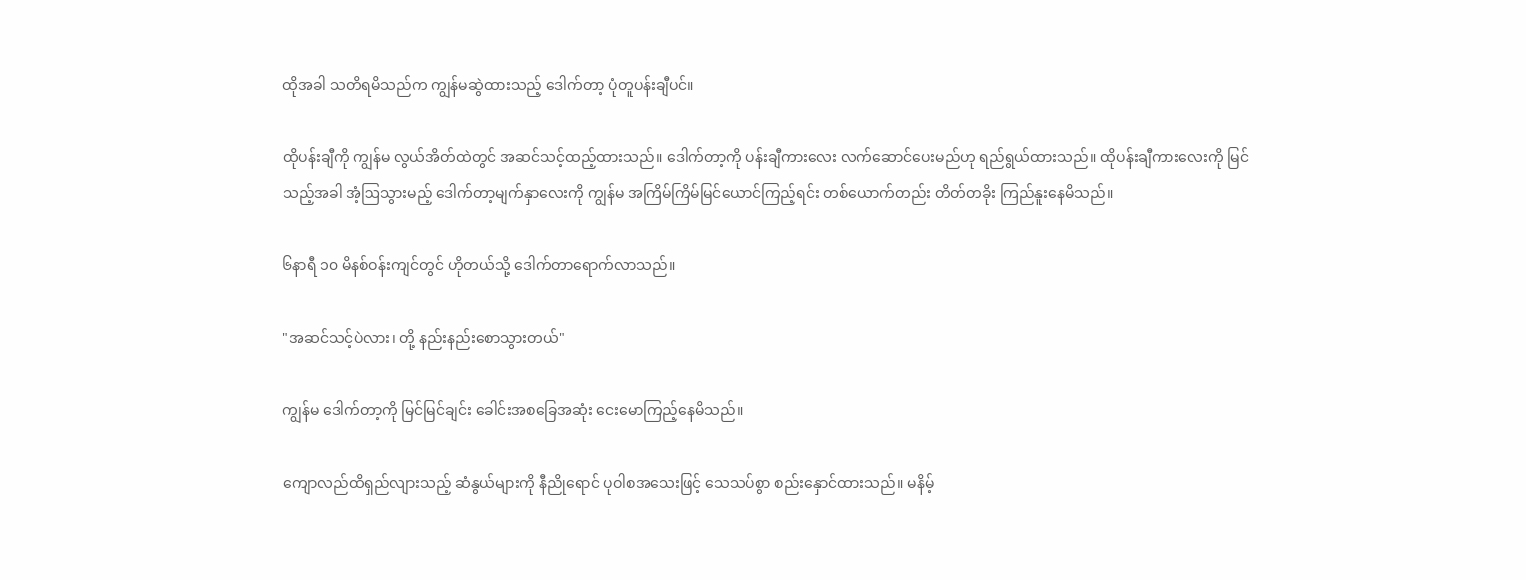ထိုအခါ သတိရမိသည်က ကျွန်မဆွဲထားသည့် ဒေါက်တာ့ ပုံတူပန်းချီပင်။

ထိုပန်းချီကို ကျွန်မ လွယ်အိတ်ထဲတွင် အဆင်သင့်ထည့်ထားသည်။ ဒေါက်တာ့ကို ပန်းချီကားလေး လက်ဆောင်ပေးမည်ဟု ရည်ရွယ်ထားသည်။ ထိုပန်းချီကားလေးကို မြင်သည့်အခါ အံ့ဩသွားမည့် ဒေါက်တာ့မျက်နှာလေးကို ကျွန်မ အကြိမ်ကြိမ်မြင်ယောင်ကြည့်ရင်း တစ်ယောက်တည်း တိတ်တခိုး ကြည်နူးနေမိသည်။

၆နာရီ ၁၀ မိနစ်ဝန်းကျင်တွင် ဟိုတယ်သို့ ဒေါက်တာရောက်လာသည်။

"အဆင်သင့်ပဲလား၊ တို့ နည်းနည်းစောသွားတယ်"

ကျွန်မ ဒေါက်တာ့ကို မြင်မြင်ချင်း ခေါင်းအစခြေအဆုံး ငေးမောကြည့်နေမိသည်။

ကျောလည်ထိရှည်လျားသည့် ဆံနွယ်များကို နီညိုရောင် ပုဝါစအသေးဖြင့် သေသပ်စွာ စည်းနှောင်ထားသည်။ မနိမ့်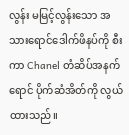လွန်း မမြင့်လွန်းသော အသားရောင်ဒေါက်ဖိနပ်ကို စီးကာ Chanel တံဆိပ်အနက်ရောင် ပိုက်ဆံအိတ်ကို လွယ်ထားသည်။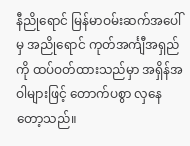နီညိုရောင် မြန်မာဝမ်းဆက်အပေါ်မှ အညိုရောင် ကုတ်အင်္ကျီအရှည်ကို ထပ်ဝတ်ထားသည်မှာ အရှိန်အဝါများဖြင့် တောက်ပစွာ လှနေတော့သည်။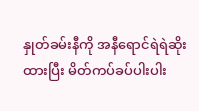နှုတ်ခမ်းနီကို အနီရောင်ရဲရဲဆိုးထားပြီး မိတ်ကပ်ခပ်ပါးပါး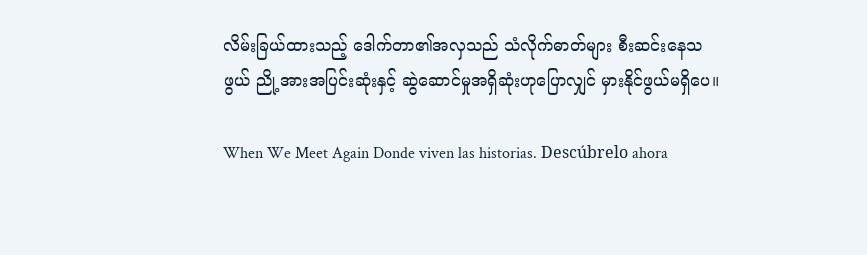လိမ်းခြယ်ထားသည့် ဒေါက်တာ၏အလှသည် သံလိုက်ဓာတ်များ စီးဆင်းနေသဖွယ် ညို့အားအပြင်းဆုံးနှင့် ဆွဲဆောင်မှုအရှိဆုံးဟုပြောလျှင် မှားနိုင်ဖွယ်မရှိပေ။

When We Meet Again Donde viven las historias. Descúbrelo ahora